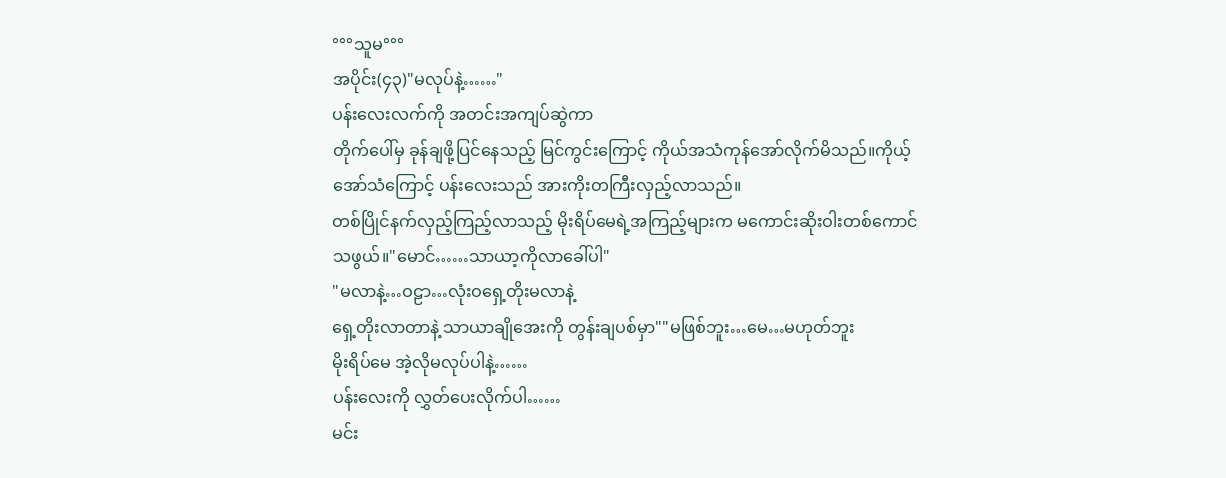°°°သူမ°°°
အပိုင်း(၄၃)"မလုပ်နဲ့……"
ပန်းလေးလက်ကို အတင်းအကျပ်ဆွဲကာ
တိုက်ပေါ်မှ ခုန်ချဖို့ပြင်နေသည့် မြင်ကွင်းကြောင့် ကိုယ်အသံကုန်အော်လိုက်မိသည်။ကိုယ့်အော်သံကြောင့် ပန်းလေးသည် အားကိုးတကြီးလှည့်လာသည်။
တစ်ပြိုင်နက်လှည့်ကြည့်လာသည့် မိုးရိပ်မေရဲ့အကြည့်များက မကောင်းဆိုးဝါးတစ်ကောင်သဖွယ်။"မောင်……သာယာ့ကိုလာခေါ်ပါ"
"မလာနဲ့…ဝဠာ…လုံးဝရှေ့တိုးမလာနဲ့
ရှေ့တိုးလာတာနဲ့ သာယာချိုအေးကို တွန်းချပစ်မှာ""မဖြစ်ဘူး…မေ…မဟုတ်ဘူး
မိုးရိပ်မေ အဲ့လိုမလုပ်ပါနဲ့……
ပန်းလေးကို လွှတ်ပေးလိုက်ပါ……
မင်း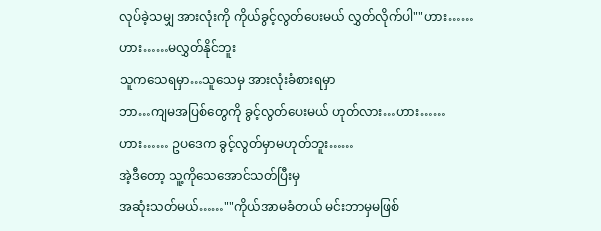လုပ်ခဲ့သမျှ အားလုံးကို ကိုယ်ခွင့်လွတ်ပေးမယ် လွှတ်လိုက်ပါ""ဟား……ဟား……မလွှတ်နိုင်ဘူး
သူကသေရမှာ…သူသေမှ အားလုံးခံစားရမှာ
ဘာ…ကျမအပြစ်တွေကို ခွင့်လွတ်ပေးမယ် ဟုတ်လား…ဟား……ဟား…… ဥပဒေက ခွင့်လွတ်မှာမဟုတ်ဘူး……
အဲ့ဒီတော့ သူ့ကိုသေအောင်သတ်ပြီးမှ
အဆုံးသတ်မယ်……""ကိုယ်အာမခံတယ် မင်းဘာမှမဖြစ်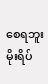စေရဘူး မိုးရိပ်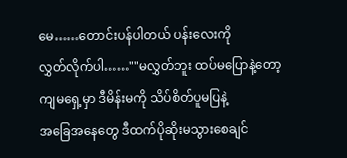မေ……တောင်းပန်ပါတယ် ပန်းလေးကို
လွှတ်လိုက်ပါ……""မလွှတ်ဘူး ထပ်မပြောနဲ့တော့
ကျမရှေ့မှာ ဒီမိန်းမကို သိပ်စိတ်ပူမပြနဲ့
အခြေအနေတွေ ဒီထက်ပိုဆိုးမသွားစေချင်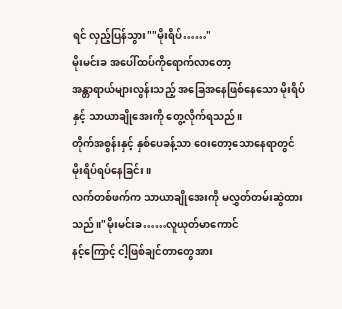ရင် လှည့်ပြန်သွား""မိုးရိပ်……"
မိုးမင်းခ အပေါ်ထပ်ကိုရောက်လာတော့
အန္တာရာယ်များလွန်းသည့် အခြေအနေဖြစ်နေသော မိုးရိပ်နှင့် သာယာချိုအေးကို တွေ့လိုက်ရသည်။
တိုက်အစွန်းနှင့် နှစ်ပေခန့်သာ ဝေးတော့သောနေရာတွင် မိုးရိပ်ရပ်နေခြင်း။
လက်တစ်ဖက်က သာယာချိုအေးကို မလွှတ်တမ်းဆွဲထားသည်။"မိုးမင်းခ……လူယုတ်မာကောင်
နင့်ကြောင့် ငါ့ဖြစ်ချင်တာတွေအား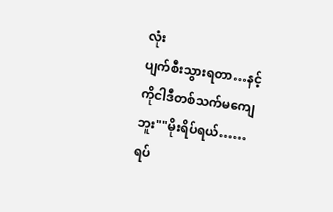လုံး
ပျက်စီးသွားရတာ…နင့်ကိုငါဒီတစ်သက်မကျေဘူး""မိုးရိပ်ရယ်……
ရပ်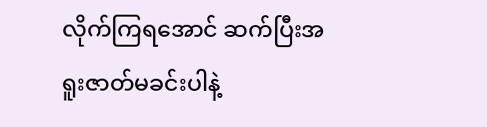လိုက်ကြရအောင် ဆက်ပြီးအရူးဇာတ်မခင်းပါနဲ့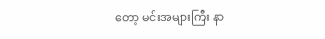တော့ မင်းအများကြီး နာ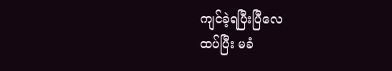ကျင်ခဲ့ရပြီးပြီလေ
ထပ်ပြီး မခံ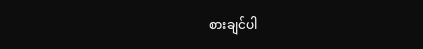စားချင်ပါ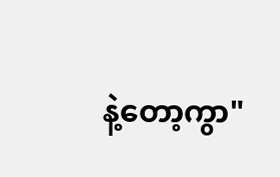နဲ့တော့ကွာ"